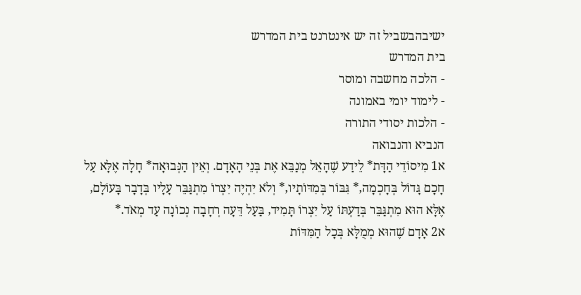ישיבהבשביל זה יש אינטרנט בית המדרש
בית המדרש
- הלכה מחשבה ומוסר
- לימוד יומי באמונה
- הלכות יסודי התורה
הנביא והנבואה
א1 מִיסוֹדֵי הַדָּת* לֵידַע שֶׁהָאֵל מְנַבֵּא אֶת בְּנֵי הָאָדָם. וְאֵין הַנְּבוּאָה* חָלָה אֶלָּא עַל חָכָם גָּדוֹל בְּחָכְמָה,* גִּבּוֹר בְּמִדּוֹתָיו,* וְלֹא יִהְיֶה יִצְרוֹ מִתְגַּבֵּר עָלָיו בְּדָבָר בָּעוֹלָם, אֶלָּא הוּא מִתְגַּבֵּר בְּדַעְתּוֹ עַל יִצְרוֹ תָּמִיד, בַּעַל דֵּעָה רְחָבָה נְכוֹנָה עַד מְאֹד.*
א2 אָדָם שֶׁהוּא מְמֻלָּא בְּכָל הַמִּדּוֹת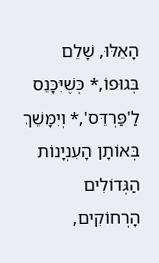הָאֵלּוּ, שָׁלֵם בְּגוּפוֹ,* כְּשֶׁיִּכָּנֵס לַ'פַּרְדֵּס',* וְיִמָּשֵׁךְ בְּאוֹתָן הָעִנְיָנוֹת הַגְּדוֹלִים הָרְחוֹקִים,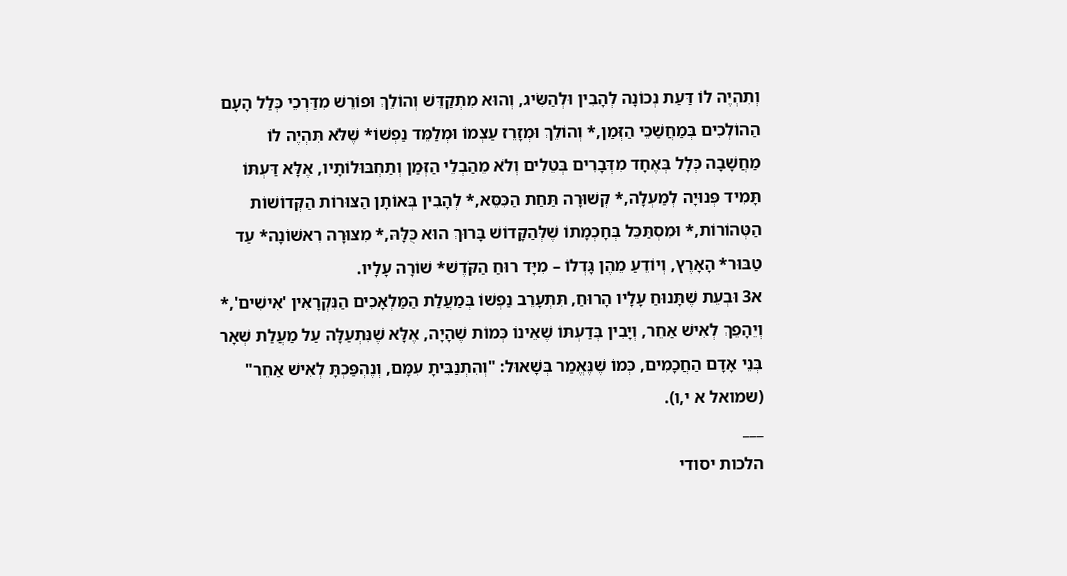וְתִהְיֶה לוֹ דַּעַת נְכוֹנָה לְהָבִין וּלְהַשִּׂיג, וְהוּא מִתְקַדֵּשׁ וְהוֹלֵךְ וּפוֹרֵשׁ מִדַּרְכֵי כְּלַל הָעָם הַהוֹלְכִים בְּמַחֲשַׁכֵּי הַזְּמַן,* וְהוֹלֵךְ וּמְזָרֵז עַצְמוֹ וּמְלַמֵּד נַפְשׁוֹ* שֶׁלֹּא תִּהְיֶה לוֹ מַחֲשָׁבָה כְּלָל בְּאֶחָד מִדְּבָרִים בְּטֵלִים וְלֹא מֵהַבְלֵי הַזְּמַן וְתַחְבּוּלוֹתָיו, אֶלָּא דַּעְתּוֹ תָּמִיד פְּנוּיָה לְמַעְלָה,* קְשׁוּרָה תַּחַת הַכִּסֵּא,* לְהָבִין בְּאוֹתָן הַצּוּרוֹת הַקְּדוֹשׁוֹת הַטְּהוֹרוֹת,* וּמִסְתַּכֵּל בְּחָכְמָתוֹ שֶׁלְּהַקָּדוֹשׁ בָּרוּךְ הוּא כֻּלָּהּ,* מִצּוּרָה רִאשׁוֹנָה* עַד טַבּוּר* הָאָרֶץ, וְיוֹדֵעַ מֵהֶן גָּדְלוֹ – מִיָּד רוּחַ הַקֹּדֶשׁ* שׁוֹרָה עָלָיו.
א3 וּבְעֵת שֶׁתָּנוּחַ עָלָיו הָרוּחַ, תִּתְעָרֵב נַפְשׁוֹ בְּמַעֲלַת הַמַּלְאָכִים הַנִּקְרָאִין 'אִישִׁים',* וְיֵהָפֵךְ לְאִישׁ אַחֵר, וְיָבִין בְּדַעְתּוֹ שֶׁאֵינוֹ כְּמוֹת שֶׁהָיָה, אֶלָּא שֶׁנִּתְעַלָּה עַל מַעֲלַת שְׁאָר בְּנֵי אָדָם הַחֲכָמִים, כְּמוֹ שֶׁנֶּאֱמַר בְּשָׁאוּל: "וְהִתְנַבִּיתָ עִמָּם, וְנֶהְפַּכְתָּ לְאִישׁ אַחֵר" (שמואל א י,ו).
___
הלכות יסודי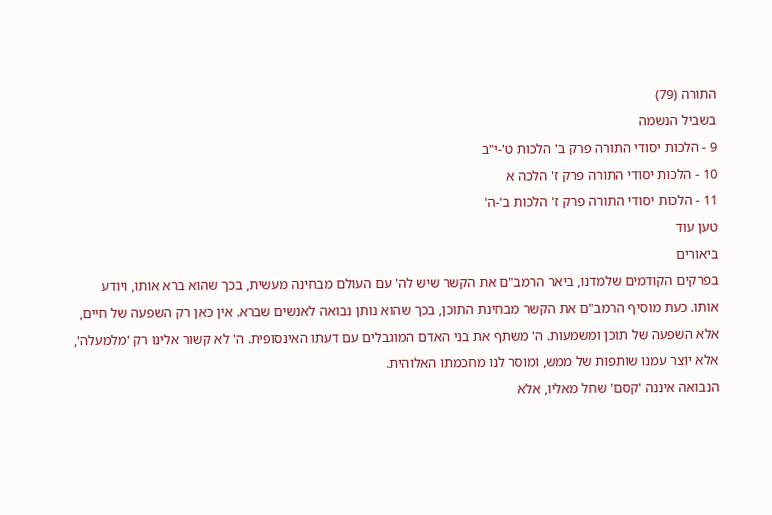התורה (79)
בשביל הנשמה
9 - הלכות יסודי התורה פרק ב' הלכות ט'-י"ב
10 - הלכות יסודי התורה פרק ז' הלכה א
11 - הלכות יסודי התורה פרק ז' הלכות ב'-ה'
טען עוד
ביאורים
בפרקים הקודמים שלמדנו, ביאר הרמב"ם את הקשר שיש לה' עם העולם מבחינה מעשית, בכך שהוא ברא אותו, ויודע אותו. כעת מוסיף הרמב"ם את הקשר מבחינת התוכן, בכך שהוא נותן נבואה לאנשים שברא. אין כאן רק השפעה של חיים, אלא השפעה של תוכן ומשמעות. ה' משתף את בני האדם המוגבלים עם דעתו האינסופית. ה' לא קשור אלינו רק 'מלמעלה', אלא יוצר עמנו שותפות של ממש, ומוסר לנו מחכמתו האלוהית.
הנבואה איננה 'קסם' שחל מאליו, אלא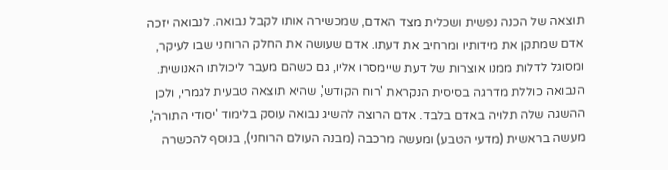תוצאה של הכנה נפשית ושכלית מצד האדם, שמכשירה אותו לקבל נבואה. לנבואה יזכה אדם שמתקן את מידותיו ומרחיב את דעתו. אדם שעושה את החלק הרוחני שבו לעיקר, ומסוגל לדלות ממנו אוצרות של דעת שיימסרו אליו, גם כשהם מעבר ליכולתו האנושית.
הנבואה כוללת מדרגה בסיסית הנקראת 'רוח הקודש', שהיא תוצאה טבעית לגמרי, ולכן ההשגה שלה תלויה באדם בלבד. אדם הרוצה להשיג נבואה עוסק בלימוד 'יסודי התורה', מעשה בראשית (מדעי הטבע) ומעשה מרכבה (מבנה העולם הרוחני), בנוסף להכשרה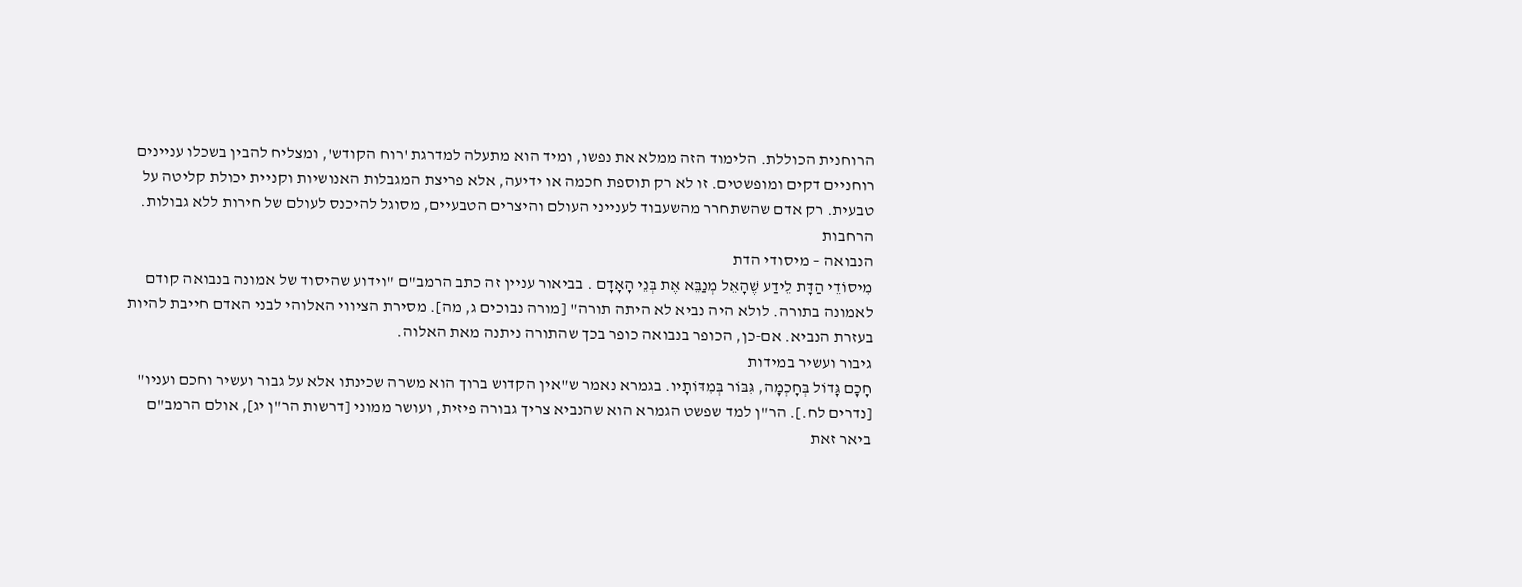הרוחנית הכוללת. הלימוד הזה ממלא את נפשו, ומיד הוא מתעלה למדרגת 'רוח הקודש', ומצליח להבין בשכלו עניינים רוחניים דקים ומופשטים. זו לא רק תוספת חכמה או ידיעה, אלא פריצת המגבלות האנושיות וקניית יכולת קליטה על טבעית. רק אדם שהשתחרר מהשעבוד לענייני העולם והיצרים הטבעיים, מסוגל להיכנס לעולם של חירות ללא גבולות.
הרחבות
הנבואה – מיסודי הדת
מִיסוֹדֵי הַדָּת לֵידַע שֶׁהָאֵל מְנַבֵּא אֶת בְּנֵי הָאָדָם . בביאור עניין זה כתב הרמב"ם "וידוע שהיסוד של אמונה בנבואה קודם לאמונה בתורה. לולא היה נביא לא היתה תורה" [מורה נבוכים ג, מה]. מסירת הציווי האלוהי לבני האדם חייבת להיות בעזרת הנביא. אם-כן, הכופר בנבואה כופר בכך שהתורה ניתנה מאת האלוה.
גיבור ועשיר במידות
חָכָם גָּדוֹל בְּחָכְמָה, גִּבּוֹר בְּמִדּוֹתָיו. בגמרא נאמר ש"אין הקדוש ברוך הוא משרה שכינתו אלא על גבור ועשיר וחכם ועניו" [נדרים לח.]. הר"ן למד שפשט הגמרא הוא שהנביא צריך גבורה פיזית, ועושר ממוני [דרשות הר"ן יג], אולם הרמב"ם ביאר זאת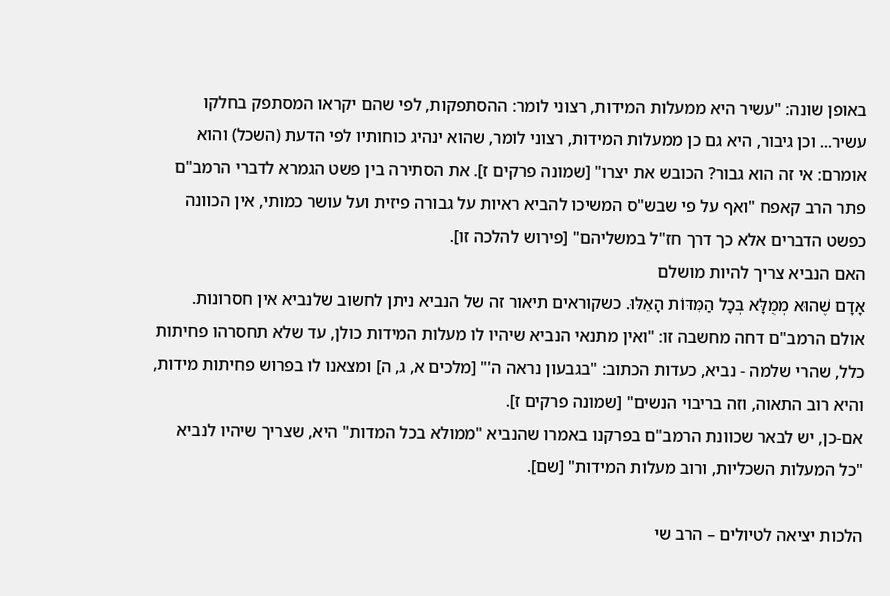באופן שונה: "עשיר היא ממעלות המידות, רצוני לומר: ההסתפקות, לפי שהם יקראו המסתפק בחלקו עשיר... וכן גיבור, היא גם כן ממעלות המידות, רצוני לומר, שהוא ינהיג כוחותיו לפי הדעת (השכל) והוא אומרם: אי זה הוא גבור? הכובש את יצרו" [שמונה פרקים ז]. את הסתירה בין פשט הגמרא לדברי הרמב"ם פתר הרב קאפח "ואף על פי שבש"ס המשיכו להביא ראיות על גבורה פיזית ועל עושר כמותי, אין הכוונה כפשט הדברים אלא כך דרך חז"ל במשליהם" [פירוש להלכה זו].
האם הנביא צריך להיות מושלם
אָדָם שֶׁהוּא מְמֻלָּא בְּכָל הַמִּדּוֹת הָאֵלּוּ. כשקוראים תיאור זה של הנביא ניתן לחשוב שלנביא אין חסרונות. אולם הרמב"ם דחה מחשבה זו: "ואין מתנאי הנביא שיהיו לו מעלות המידות כולן, עד שלא תחסרהו פחיתות כלל, שהרי שלמה - נביא, כעדות הכתוב: "בגבעון נראה ה'" [מלכים א, ג, ה] ומצאנו לו בפרוש פחיתות מידות, והיא רוב התאוה, וזה בריבוי הנשים" [שמונה פרקים ז].
אם-כן, יש לבאר שכוונת הרמב"ם בפרקנו באמרו שהנביא "ממולא בכל המדות" היא, שצריך שיהיו לנביא "כל המעלות השכליות, ורוב מעלות המידות" [שם].

הלכות יציאה לטיולים – הרב שי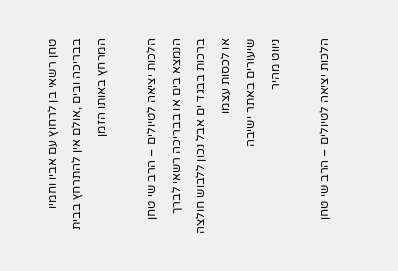טחן רשאי בן לרחוץ עם אביו וחמיו בבריכה ובים ,אולם אין להתרחץ בבית המרחץ באותו הזמן

הלכות יציאה לטיולים – הרב שי טחן הנמצא בים או בבריכה רשאי לברך ברכות בבגד ים אבל נכון ללבוש חולצה או לכסות עצמו
שיעורים באתר ישיבה
ניווט מהיר

הלכות יציאה לטיולים – הרב שי טחן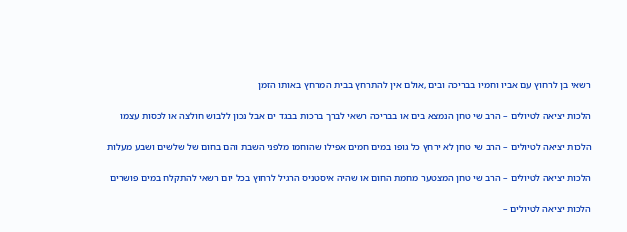רשאי בן לרחוץ עם אביו וחמיו בבריכה ובים ,אולם אין להתרחץ בבית המרחץ באותו הזמן

הלכות יציאה לטיולים – הרב שי טחן הנמצא בים או בבריכה רשאי לברך ברכות בבגד ים אבל נכון ללבוש חולצה או לכסות עצמו

הלכות יציאה לטיולים – הרב שי טחן לא ירחץ כל גופו במים חמים אפילו שהוחמו מלפני השבת והם בחום של שלשים ושבע מעלות

הלכות יציאה לטיולים – הרב שי טחן המצטער מחמת החום או שהיה איסטניס הרגיל לרחוץ בכל יום רשאי להתקלח במים פושרים

הלכות יציאה לטיולים –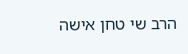הרב שי טחן אישה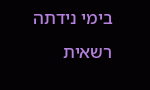בימי נידתה רשאית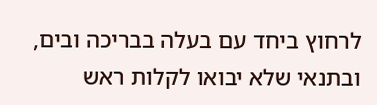לרחוץ ביחד עם בעלה בבריכה ובים, ובתנאי שלא יבואו לקלות ראש